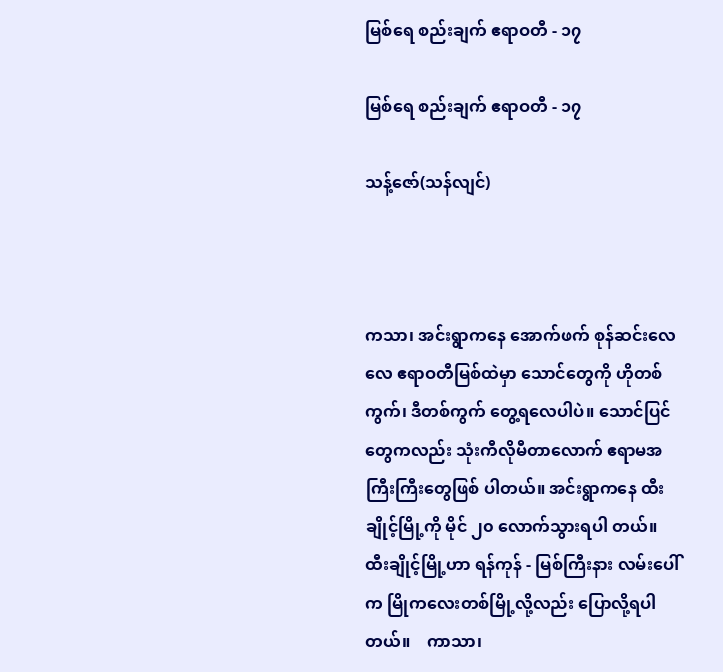မြစ်ရေ စည်းချက် ဧရာဝတီ - ၁၇

မြစ်ရေ စည်းချက် ဧရာဝတီ - ၁၇

သန့်ဇော်(သန်လျင်)



ကသာ၊ အင်းရွာကနေ အောက်ဖက် စုန်ဆင်းလေလေ ဧရာဝတီမြစ်ထဲမှာ သောင်တွေကို ဟိုတစ် ကွက်၊ ဒီတစ်ကွက် တွေ့ရလေပါပဲ။ သောင်ပြင်တွေကလည်း သုံးကီလိုမီတာလောက် ဧရာမအကြီးကြီးတွေဖြစ် ပါတယ်။ အင်းရွာကနေ ထီးချိုင့်မြို့ကို မိုင် ၂၀ လောက်သွားရပါ တယ်။ ထီးချိုင့်မြို့ဟာ ရန်ကုန် - မြစ်ကြီးနား လမ်းပေါ်က မြိုကလေးတစ်မြို့လို့လည်း ပြောလို့ရပါတယ်။    ကာသာ၊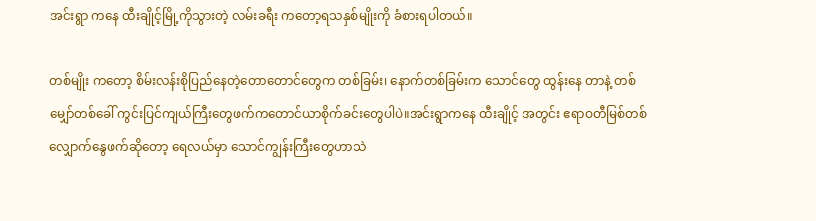အင်းရွာ ကနေ ထီးချိုင့်မြို့ကိုသွားတဲ့ လမ်းခရီး ကတော့ရသနှစ်မျိုးကို ခံစားရပါတယ်။

တစ်မျိုး ကတော့ စိမ်းလန်းစိုပြည်နေတဲ့တောတောင်တွေက တစ်ခြမ်း၊ နောက်တစ်ခြမ်းက သောင်တွေ ထွန်းနေ တာနဲ့ တစ်မျှော်တစ်ခေါ် ကွင်းပြင်ကျယ်ကြီးတွေဖက်ကတောင်ယာစိုက်ခင်းတွေပါပဲ။အင်းရွာကနေ ထီးချိုင့် အတွင်း ဧရာဝတီမြစ်တစ်လျှောက်နွေဖက်ဆိုတော့ ရေလယ်မှာ သောင်ကျွန်းကြီးတွေဟာသဲ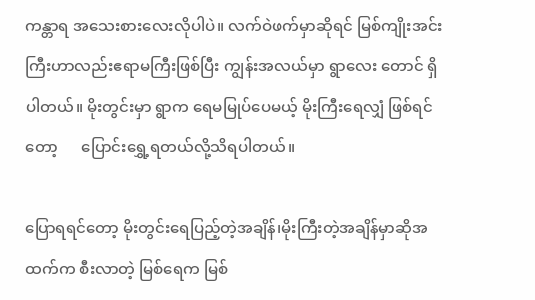ကန္တာရ အသေးစားလေးလိုပါပဲ။ လက်ဝဲဖက်မှာဆိုရင် မြစ်ကျိုးအင်းကြီးဟာလည်းဧရာမကြီးဖြစ်ပြီး ကျွန်းအလယ်မှာ ရွာလေး တောင် ရှိပါတယ်။ မိုးတွင်းမှာ ရွာက ရေမမြုပ်ပေမယ့် မိုးကြီးရေလျှံ ဖြစ်ရင်တော့      ပြောင်းရွှေ့ရတယ်လို့သိရပါတယ်။

ပြောရရင်တော့ မိုးတွင်းရေပြည့်တဲ့အချိန်၊မိုးကြီးတဲ့အချိန်မှာဆိုအထက်က စီးလာတဲ့ မြစ်ရေက မြစ်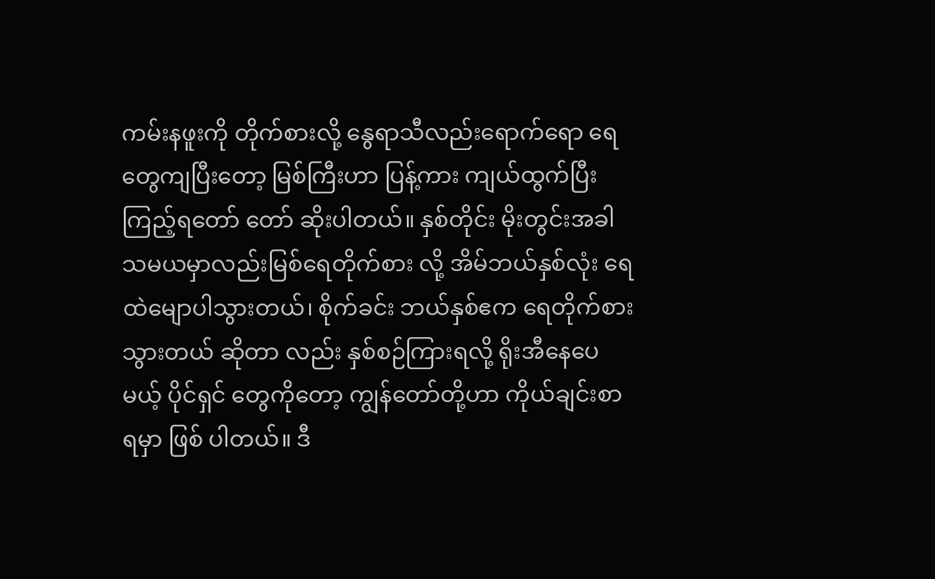ကမ်းနဖူးကို တိုက်စားလို့ နွေရာသီလည်းရောက်ရော ရေတွေကျပြီးတော့ မြစ်ကြီးဟာ ပြန့်ကား ကျယ်ထွက်ပြီး ကြည့်ရတော် တော် ဆိုးပါတယ်။ နှစ်တိုင်း မိုးတွင်းအခါသမယမှာလည်းမြစ်ရေတိုက်စား လို့ အိမ်ဘယ်နှစ်လုံး ရေထဲမျောပါသွားတယ်၊ စိုက်ခင်း ဘယ်နှစ်ဧက ရေတိုက်စားသွားတယ် ဆိုတာ လည်း နှစ်စဉ်ကြားရလို့ ရိုးအီနေပေမယ့် ပိုင်ရှင် တွေကိုတော့ ကျွန်တော်တို့ဟာ ကိုယ်ချင်းစာရမှာ ဖြစ် ပါတယ်။ ဒီ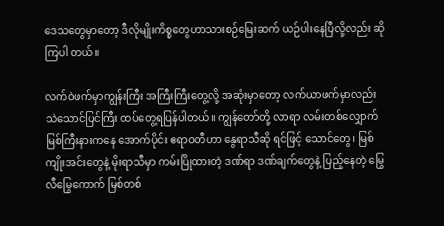ဒေသတွေမှာတော့ ဒီလိုမျိုးကိစ္စတွေဟာသားစဉ်မြေးဆက် ယဉ်ပါးနေပြီလို့လည်း ဆိုကြပါ တယ်။

လက်ဝဲဖက်မှာကျွန်းကြီး အကြီးကြီးတွေ့လို့ အဆုံးမှာတော့ လက်ယာဖက်မှာလည်း သဲသောင်ပြင်ကြီး ထပ်တွေ့ရပြန်ပါတယ်။ ကျွန်တော်တို့ လာရာ လမ်းတစ်လျှောက် မြစ်ကြီးနားကနေ အောက်ပိုင်း ဧရာဝတီဟာ နွေရာသီဆို ရင်ဖြင့် သောင်တွေ၊ မြစ်ကျိုးအင်းတွေနဲ့ မိုးရာသီမှာ ကမ်းပြိုထားတဲ့ ဒဏ်ရာ ဒဏ်ချက်တွေနဲ့ ပြည့်နေတဲ့ မြွေလီမြွေကောက် မြစ်တစ်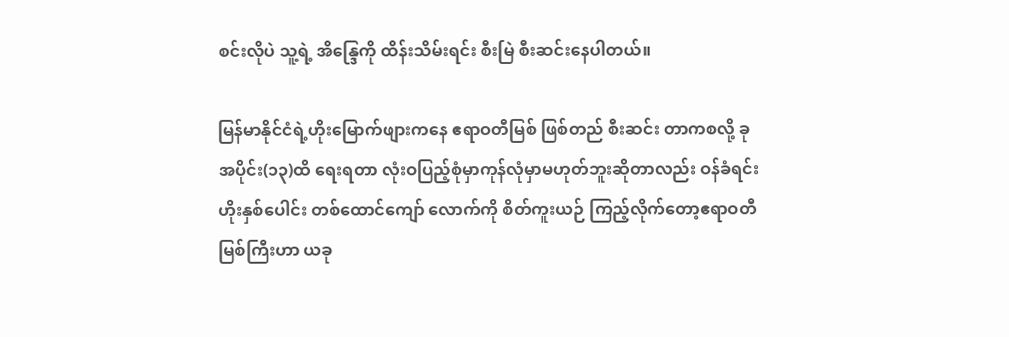စင်းလိုပဲ သူ့ရဲ့ အိန္ဒြေကို ထိန်းသိမ်းရင်း စီးမြဲ စီးဆင်းနေပါတယ်။

မြန်မာနိုင်ငံရဲ့ဟိုးမြောက်ဖျားကနေ ဧရာဝတီမြစ် ဖြစ်တည် စီးဆင်း တာကစလို့ ခု အပိုင်း(၁၃)ထိ ရေးရတာ လုံးဝပြည့်စုံမှာကုန်လုံမှာမဟုတ်ဘူးဆိုတာလည်း ဝန်ခံရင်း ဟိုးနှစ်ပေါင်း တစ်ထောင်ကျော် လောက်ကို စိတ်ကူးယဉ် ကြည့်လိုက်တော့ဧရာဝတီမြစ်ကြီးဟာ ယခု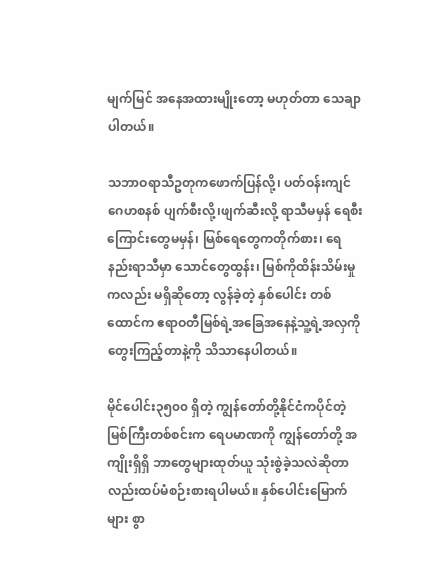မျက်မြင် အနေအထားမျိုးတော့ မဟုတ်တာ သေချာပါတယ်။

သဘာဝရာသီဥတုကဖောက်ပြန်လို့၊ ပတ်ဝန်းကျင်ဂေဟစနစ် ပျက်စီးလို့၊ဖျက်ဆီးလို့ ရာသီမမှန် ရေစီး ကြောင်းတွေမမှန်၊ မြစ်ရေတွေကတိုက်စား၊ ရေနည်းရာသီမှာ သောင်တွေထွန်း၊ မြစ်ကိုထိန်းသိမ်းမှုကလည်း မရှိဆိုတော့ လွန်ခဲ့တဲ့ နှစ်ပေါင်း တစ်ထောင်က ဧရာဝတီမြစ်ရဲ့အခြေအနေနဲ့သူ့ရဲ့အလှကို တွေးကြည့်တာနဲ့ကို သိသာနေပါတယ်။

မိုင်ပေါင်း၃၅၀၀ ရှိတဲ့ ကျွန်တော်တို့နိုင်ငံကပိုင်တဲ့ မြစ်ကြီးတစ်စင်းက ရေပမာဏကို ကျွန်တော်တို့ အကျိုးရှိရှိ ဘာတွေများထုတ်ယူ သုံးစွဲခဲ့သလဲဆိုတာလည်းထပ်မံစဉ်းစားရပါမယ်။ နှစ်ပေါင်းမြောက်များ စွာ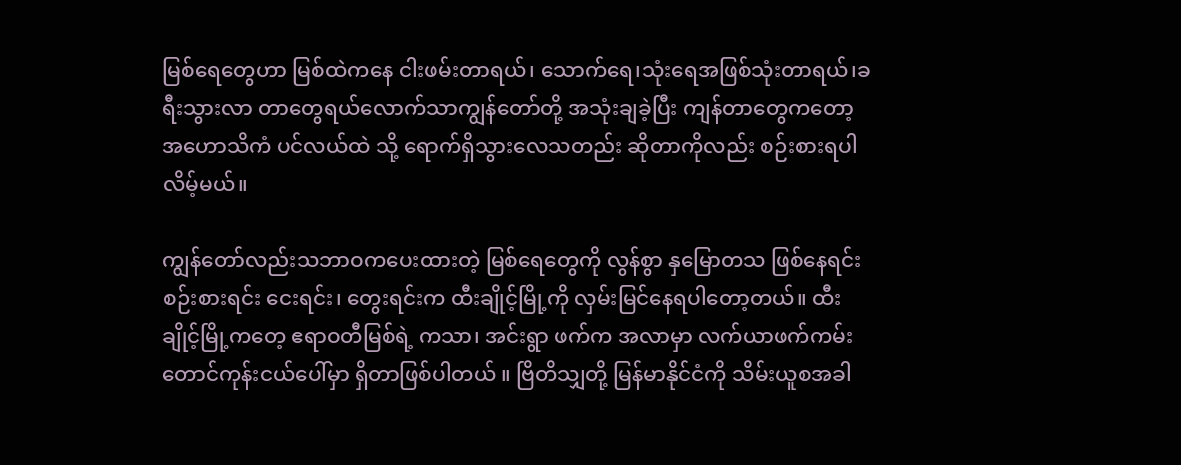မြစ်ရေတွေဟာ မြစ်ထဲကနေ ငါးဖမ်းတာရယ်၊ သောက်ရေ၊သုံးရေအဖြစ်သုံးတာရယ်၊ခရီးသွားလာ တာတွေရယ်လောက်သာကျွန်တော်တို့ အသုံးချခဲ့ပြီး ကျန်တာတွေကတော့ အဟောသိကံ ပင်လယ်ထဲ သို့ ရောက်ရှိသွားလေသတည်း ဆိုတာကိုလည်း စဉ်းစားရပါလိမ့်မယ်။

ကျွန်တော်လည်းသဘာဝကပေးထားတဲ့ မြစ်ရေတွေကို လွန်စွာ နှမြောတသ ဖြစ်နေရင်း စဉ်းစားရင်း ငေးရင်း၊ တွေးရင်းက ထီးချိုင့်မြို့ကို လှမ်းမြင်နေရပါတော့တယ်။ ထီးချိုင့်မြို့ကတေ့ ဧရာဝတီမြစ်ရဲ့ ကသာ၊ အင်းရွာ ဖက်က အလာမှာ လက်ယာဖက်ကမ်း တောင်ကုန်းငယ်ပေါ်မှာ ရှိတာဖြစ်ပါတယ် ။ ဗြိတိသျှတို့ မြန်မာနိုင်ငံကို သိမ်းယူစအခါ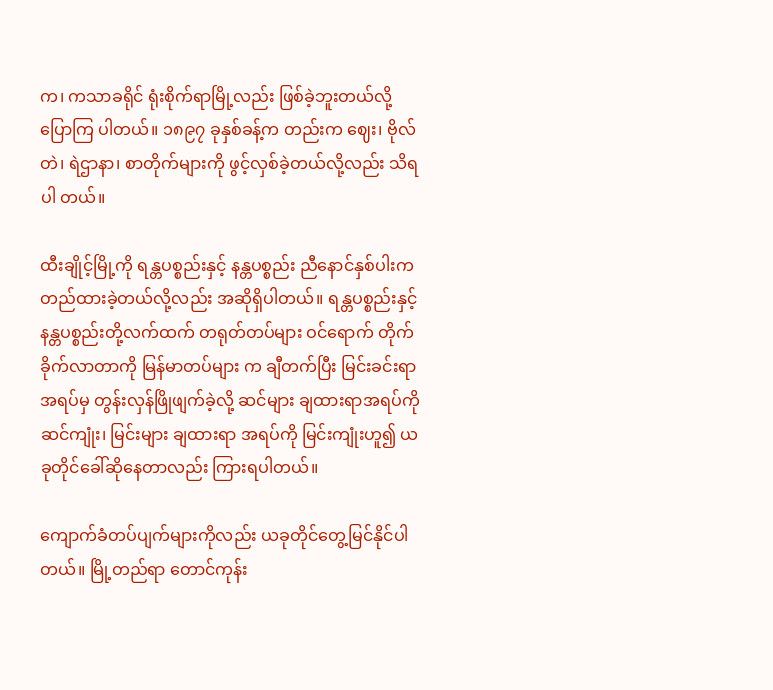က၊ ကသာခရိုင် ရုံးစိုက်ရာမြို့လည်း ဖြစ်ခဲ့ဘူးတယ်လို့ ပြောကြ ပါတယ်။ ၁၈၉၇ ခုနှစ်ခန့်က တည်းက ဈေး၊ ဗိုလ်တဲ၊ ရဲဌာနာ၊ စာတိုက်များကို ဖွင့်လှစ်ခဲ့တယ်လို့လည်း သိရပါ တယ်။

ထီးချိုင့်မြို့ကို ရန္တပစ္စည်းနှင့် နန္တပစ္စည်း ညီနောင်နှစ်ပါးက တည်ထားခဲ့တယ်လို့လည်း အဆိုရှိပါတယ်။ ရန္တပစ္စည်းနှင့် နန္တပစ္စည်းတို့လက်ထက် တရုတ်တပ်များ ဝင်ရောက် တိုက်ခိုက်လာတာကို မြန်မာတပ်များ က ချီတက်ပြီး မြင်းခင်းရာအရပ်မှ တွန်းလှန်ဖြိုဖျက်ခဲ့လို့ ဆင်များ ချထားရာအရပ်ကို ဆင်ကျုံး၊ မြင်းများ ချထားရာ အရပ်ကို မြင်းကျုံးဟူ၍ ယခုတိုင်ခေါ်ဆိုနေတာလည်း ကြားရပါတယ်။

ကျောက်ခံတပ်ပျက်များကိုလည်း ယခုတိုင်တွေ့မြင်နိုင်ပါတယ်။ မြို့တည်ရာ တောင်ကုန်း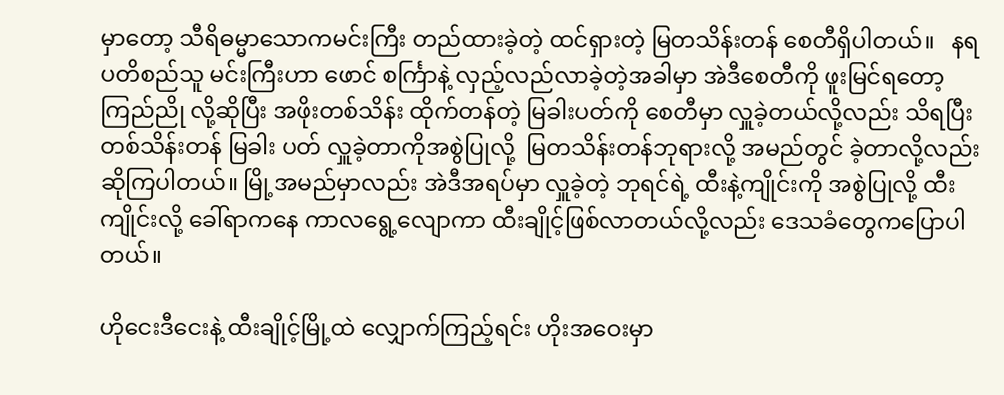မှာတော့ သီရိဓမ္မာသောကမင်းကြီး တည်ထားခဲ့တဲ့ ထင်ရှားတဲ့ မြတသိန်းတန် စေတီရှိပါတယ်။   နရပတိစည်သူ မင်းကြီးဟာ ဖောင် စင်္ကြာနဲ့ လှည့်လည်လာခဲ့တဲ့အခါမှာ အဲဒီစေတီကို ဖူးမြင်ရတော့ ကြည်ညို လို့ဆိုပြီး အဖိုးတစ်သိန်း ထိုက်တန်တဲ့ မြခါးပတ်ကို စေတီမှာ လှူခဲ့တယ်လို့လည်း သိရပြီး တစ်သိန်းတန် မြခါး ပတ် လှူခဲ့တာကိုအစွဲပြုလို့  မြတသိန်းတန်ဘုရားလို့ အမည်တွင် ခဲ့တာလို့လည်း ဆိုကြပါတယ်။ မြို့အမည်မှာလည်း အဲဒီအရပ်မှာ လှူခဲ့တဲ့ ဘုရင်ရဲ့ ထီးနဲ့ကျိုင်းကို အစွဲပြုလို့ ထီးကျိုင်းလို့ ခေါ်ရာကနေ ကာလရွေ့လျောကာ ထီးချိုင့်ဖြစ်လာတယ်လို့လည်း ဒေသခံတွေကပြောပါတယ်။

ဟိုငေးဒီငေးနဲ့ ထီးချိုင့်မြို့ထဲ လျှောက်ကြည့်ရင်း ဟိုးအဝေးမှာ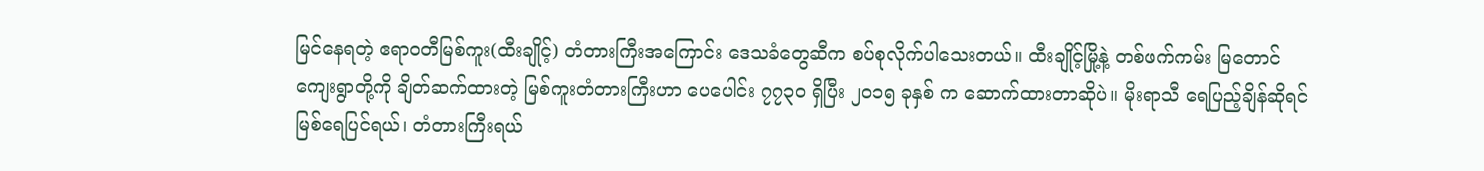မြင်နေရတဲ့ ဧရာဝတီမြစ်ကူး(ထီးချိုင့်) တံတားကြီးအကြောင်း ဒေသခံတွေဆီက စပ်စုလိုက်ပါသေးတယ်။ ထီးချိုင့်မြို့နဲ့ တစ်ဖက်ကမ်း မြတောင် ကျေးရွာတို့ကို ချိတ်ဆက်ထားတဲ့ မြစ်ကူးတံတားကြီးဟာ ပေပေါင်း ၇၇၃၀ ရှိပြီး ၂၀၁၅ ခုနှစ် က ဆောက်ထားတာဆိုပဲ။ မိုးရာသီ‌ ရေပြည့်ချိန်ဆိုရင် မြစ်ရေပြင်ရယ်၊ တံတားကြီးရယ်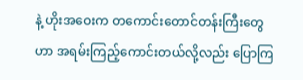နဲ့ ဟိုးအဝေးက တကောင်းတောင်တန်းကြီးတွေဟာ အရမ်းကြည့်ကောင်းတယ်လို့လည်း ပြောကြ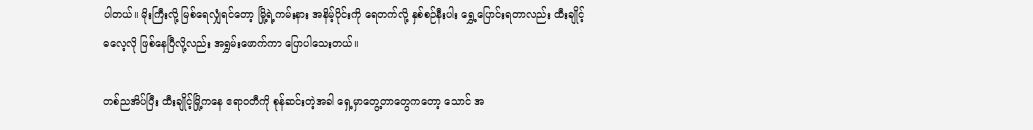ပါတယ်။ မိုးကြီးလို့ မြစ်ရေလျှံရင်တော့ မြို့ရဲ့ကမ်းနား အနိမ့်ပိုင်းကို ရေတက်လို့ နှစ်စဉ်နီးပါး ရွှေ့ပြောင်းရတာလည်း ထီးချိုင့် ဓလေ့လို ဖြစ်နေပြီလို့လည်း အရွှမ်းဖောက်ကာ ပြောပါသေးတယ်။

တစ်ညအိပ်ပြီး ထီးချိုင့်မြို့ကနေ ဧရာဝတီကို စုန်ဆင်းတဲ့အခါ ရှေ့မှာတွေ့တာတွေကတော့ သောင် အ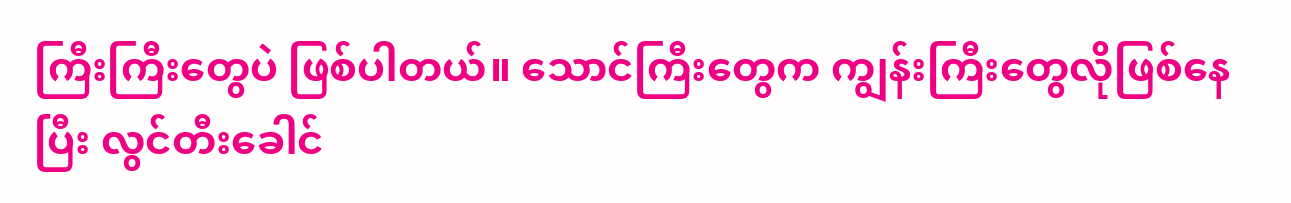ကြီးကြီးတွေပဲ ဖြစ်ပါတယ်။ သောင်ကြီးတွေက ကျွန်းကြီးတွေလိုဖြစ်နေပြီး လွင်တီးခေါင်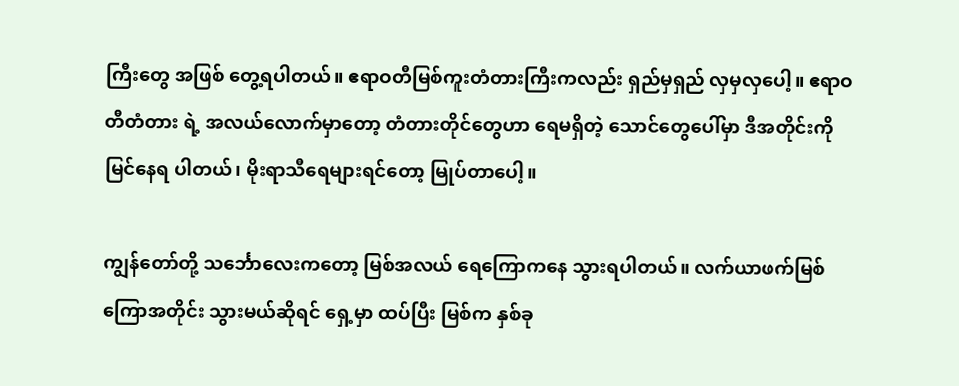ကြီးတွေ အဖြစ် တွေ့ရပါတယ်။ ဧရာဝတီမြစ်ကူးတံတားကြီးကလည်း ရှည်မှရှည် လှမှလှပေါ့။ ဧရာဝတီတံတား ရဲ့ အလယ်လောက်မှာတော့ တံတားတိုင်တွေဟာ ရေမရှိတဲ့ သောင်တွေပေါ်မှာ ဒီအတိုင်းကို မြင်နေရ ပါတယ်၊ မိုးရာသီရေများရင်တော့ မြုပ်တာပေါ့။

ကျွန်တော်တို့ သင်္ဘောလေးကတော့ မြစ်အလယ် ရေကြောကနေ သွားရပါတယ်။ လက်ယာဖက်မြစ် ကြောအတိုင်း သွားမယ်ဆိုရင် ရှေ့မှာ ထပ်ပြီး မြစ်က နှစ်ခု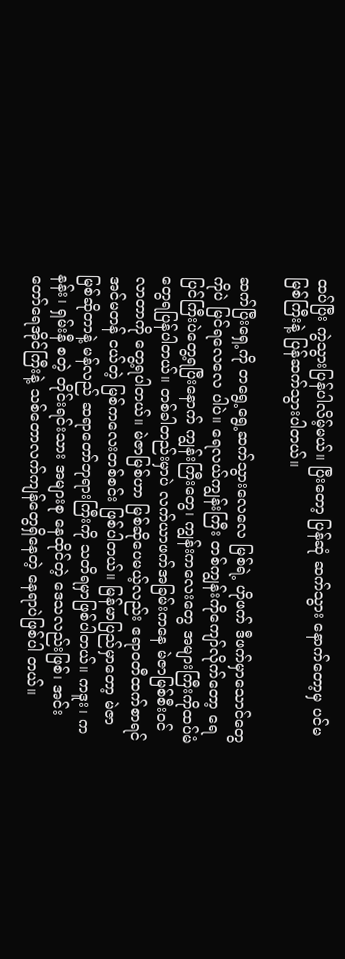ထပ်ပြီး ကွဲသွားပြန်ပါလိမ့်မယ်။ ပြီးတော့ ပြန်ဆုံ ဆက်သွား နောက်တော့မှ ပင်မမြစ်ကြီးနဲ့ ပြန်ဆက်သွားပါတယ်။

ဆက်ပြီးရှေ့ကို တရွေ့ရွေ့ဆက်သွားလေလေ မြစ်ရဲ့ ဟိုဖက် ဒီဖက်မှာသောင်တွေကိုပဲ မြင်ရလေလေ ပါပဲ။ ရေလယ်ကျွန်းကြီး တစ်ကျွန်းကိုကျော်လိုက်တော့ ရေပြင်ကြီးပဲတွေ့ရပြီးနောက် ကျွန်းကြီးတွေ၊ ကျွန်းကလေးတွေ အများကြီးကိုထပ်မံတွေရပြန်ပါတယ်။ တစ်ခါတည်းမှာပဲ လက်ယာဖက်အခြမ်းကနေ မဲဇာမြစ်စီးဝင်လာတာကို တွေ့ရပါတယ်။ မဲဇာမြစ်ဟာ မြစ်ဆိုပေမယ့်လည်း ဧရာဝတီထက်စာရင် အင်မတန် ငယ်တဲ့ မြစ်ကလေးတစ်စင်း ဖြစ်ပါတယ်။ မြန်မာပြည်မှာတော့ မဲဇာမြစ်ဆိုတာနဲ့ မန်လည် ဆရာတော်ဘုရားကြီးကို သတိရမှာဖြစ်ပါတယ်။ ကဒူး၊ ကနန်း၊ ရှမ်းနီ စတဲ့ တိုင်းရင်းသား အများစု နေထိုင်တဲ့ ဒေသလည်းဖြစ်၊ အင်းတော်ရေအိုင်ကြီးနဲ့ သစ်တောလက်ကျန်တွေရှိနေတဲ့ နေရာပဲဖြစ်ပါ တယ်။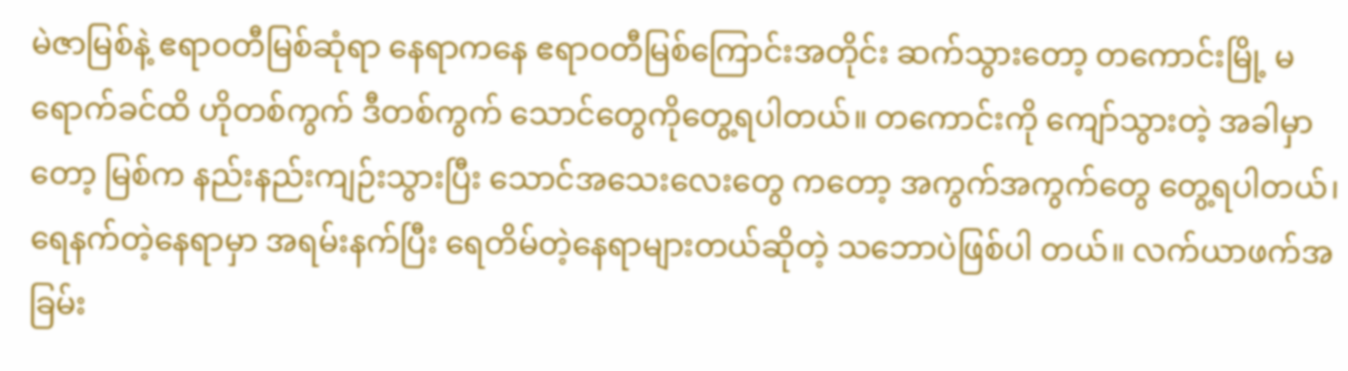မဲဇာမြစ်နဲ့ ဧရာဝတီမြစ်ဆုံရာ နေရာကနေ ဧရာဝတီမြစ်ကြောင်းအတိုင်း ဆက်သွားတော့ တကောင်းမြို့ မရောက်ခင်ထိ ဟိုတစ်ကွက် ဒီတစ်ကွက် သောင်တွေကိုတွေ့ရပါတယ်။ တကောင်းကို ကျော်သွားတဲ့ အခါမှာတော့ မြစ်က နည်းနည်းကျဉ်းသွားပြီး သောင်အသေးလေးတွေ ကတော့ အကွက်အကွက်တွေ တွေ့ရပါတယ်၊ ရေနက်တဲ့နေရာမှာ အရမ်းနက်ပြီး ရေတိမ်တဲ့နေရာများတယ်ဆိုတဲ့ သဘောပဲဖြစ်ပါ တယ်။ လက်ယာဖက်အခြမ်း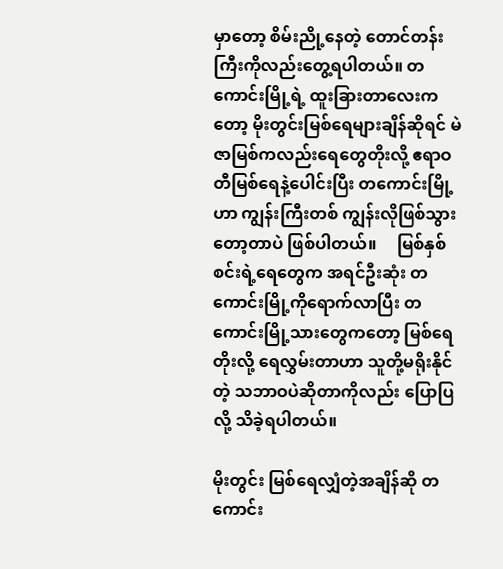မှာတော့ စိမ်းညို့နေတဲ့ တောင်တန်းကြီးကိုလည်းတွေ့ရပါတယ်။ တကောင်းမြို့ရဲ့ ထူးခြားတာလေးကတော့ မိုးတွင်းမြစ်ရေများချိန်ဆိုရင် မဲဇာမြစ်ကလည်းရေတွေတိုးလို့ ဧရာဝတီမြစ်ရေနဲ့ပေါင်းပြီး တကောင်းမြို့ဟာ ကျွန်းကြီးတစ် ကျွန်းလိုဖြစ်သွားတော့တာပဲ ဖြစ်ပါတယ်။     မြစ်နှစ်စင်းရဲ့ရေတွေက အရင်ဦးဆုံး တကောင်းမြို့ကိုရောက်လာပြီး တကောင်းမြို့သားတွေကတော့ မြစ်ရေတိုးလို့ ရေလွှမ်းတာဟာ သူတို့မရိုးနိုင်တဲ့ သဘာဝပဲဆိုတာကိုလည်း ပြောပြလို့ သိခဲ့ရပါတယ်။

မိုးတွင်း မြစ်ရေလျှံတဲ့အချိန်ဆို တကောင်း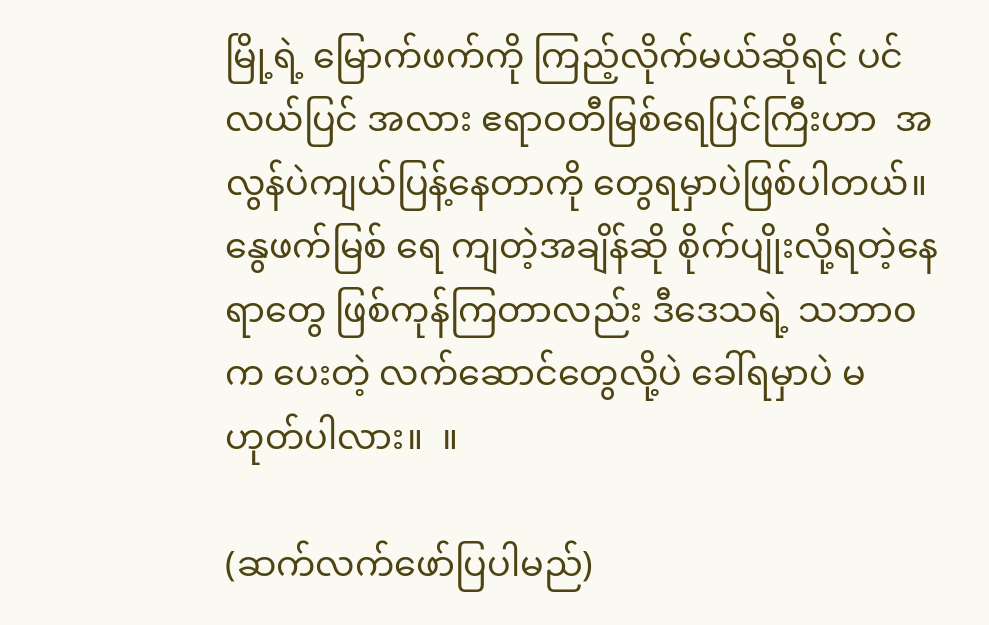မြို့ရဲ့ မြောက်ဖက်ကို ကြည့်လိုက်မယ်ဆိုရင် ပင်လယ်ပြင် အလား ဧရာဝတီမြစ်ရေပြင်ကြီးဟာ  အလွန်ပဲကျယ်ပြန့်နေတာကို တွေရမှာပဲဖြစ်ပါတယ်။ နွေဖက်မြစ် ရေ ကျတဲ့အချိန်ဆို စိုက်ပျိုးလို့ရတဲ့နေရာတွေ ဖြစ်ကုန်ကြတာလည်း ဒီဒေသရဲ့ သဘာဝက ပေးတဲ့ လက်ဆောင်တွေလို့ပဲ ခေါ်ရမှာပဲ မဟုတ်ပါလား။  ။

(ဆက်လက်ဖော်ပြပါမည်)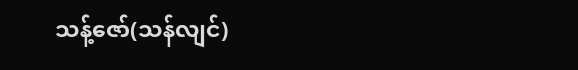သန့်ဇော်(သန်လျင်)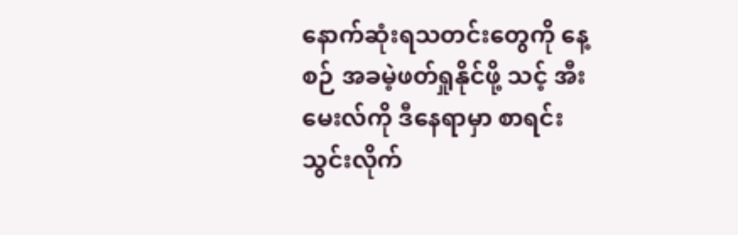နောက်ဆုံးရသတင်းတွေကို နေ့စဉ် အခမဲ့ဖတ်ရှုနိုင်ဖို့ သင့် အီးမေးလ်ကို ဒီနေရာမှာ စာရင်းသွင်းလိုက်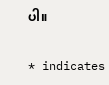ပါ။

* indicates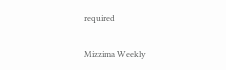required

Mizzima Weekly